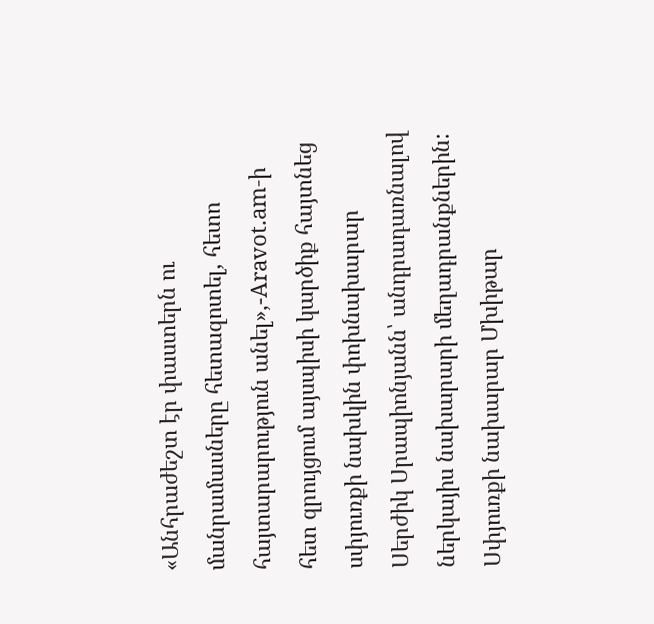«Անհրաժեշտ էր փաստերն ու մանրամասները հետազոտել, հետո հայտարարություն անել»,-Aravot.am-ի հետ զրույցում այսպիսի կարծիք հայտնեց սփյուռքի նախկին փոխնախարար Սերժիկ Սրապիոնյանն՝ անդրադառնալով ներկայիս նախարարի մեղադրանքներին:
Սփյուռքի նախարար Մխիթար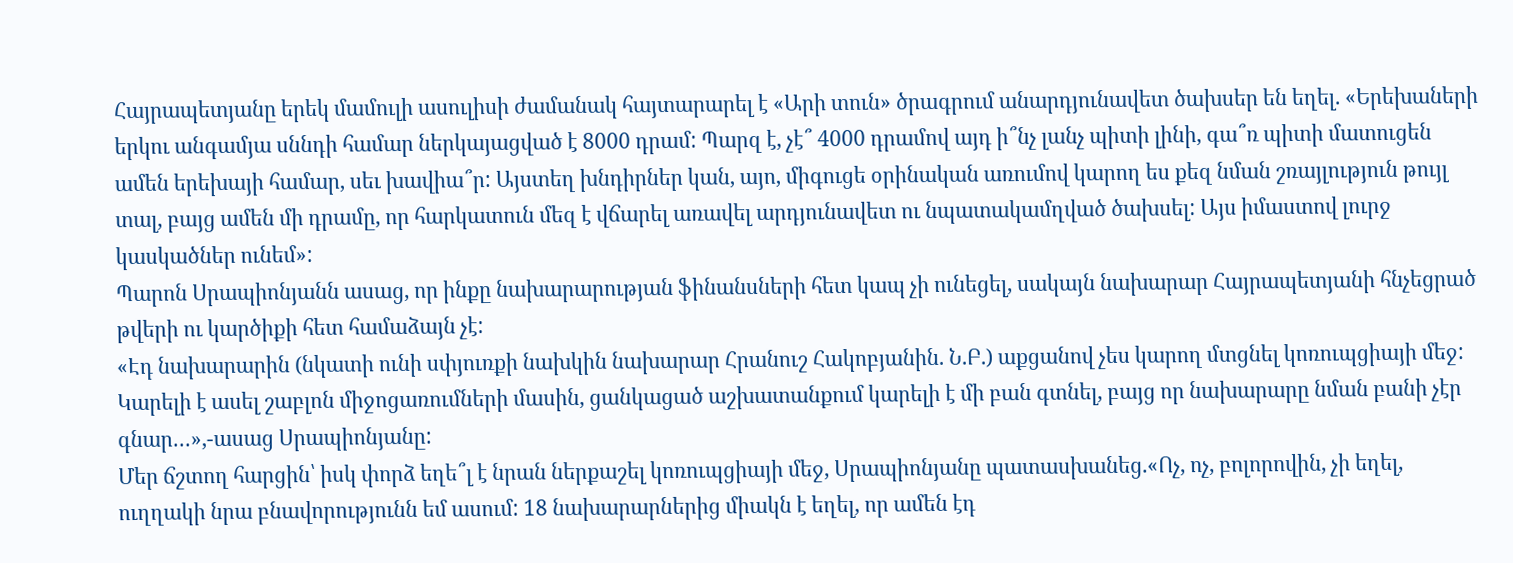Հայրապետյանը երեկ մամուլի ասուլիսի ժամանակ հայտարարել է «Արի տուն» ծրագրում անարդյունավետ ծախսեր են եղել. «Երեխաների երկու անգամյա սննդի համար ներկայացված է 8000 դրամ: Պարզ է, չէ՞ 4000 դրամով այդ ի՞նչ լանչ պիտի լինի, գա՞ռ պիտի մատուցեն ամեն երեխայի համար, սեւ խավիա՞ր: Այստեղ խնդիրներ կան, այո, միգուցե օրինական առումով կարող ես քեզ նման շռայլություն թույլ տալ, բայց ամեն մի դրամը, որ հարկատուն մեզ է վճարել առավել արդյունավետ ու նպատակամղված ծախսել: Այս իմաստով լուրջ կասկածներ ունեմ»:
Պարոն Սրապիոնյանն ասաց, որ ինքը նախարարության ֆինանսների հետ կապ չի ունեցել, սակայն նախարար Հայրապետյանի հնչեցրած թվերի ու կարծիքի հետ համաձայն չէ:
«Էդ նախարարին (նկատի ունի սփյուռքի նախկին նախարար Հրանուշ Հակոբյանին. Ն.Բ.) աքցանով չես կարող մտցնել կոռուպցիայի մեջ: Կարելի է ասել շաբլոն միջոցառումների մասին, ցանկացած աշխատանքում կարելի է մի բան գտնել, բայց որ նախարարը նման բանի չէր գնար…»,-ասաց Սրապիոնյանը:
Մեր ճշտող հարցին՝ իսկ փորձ եղե՞լ է նրան ներքաշել կոռուպցիայի մեջ, Սրապիոնյանը պատասխանեց.«Ոչ, ոչ, բոլորովին, չի եղել, ուղղակի նրա բնավորությունն եմ ասում: 18 նախարարներից միակն է եղել, որ ամեն էդ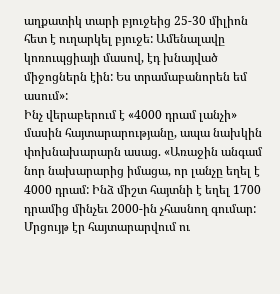աղքատիկ տարի բյուջեից 25-30 միլիոն հետ է ուղարկել բյուջե: Ամենալավը կոռուպցիայի մասով, էդ խնայված միջոցներն էին: Ես տրամաբանորեն եմ ասում»:
Ինչ վերաբերում է «4000 դրամ լանչի» մասին հայտարարությանը, ապա նախկին փոխնախարարն ասաց. «Առաջին անգամ նոր նախարարից իմացա, որ լանչը եղել է 4000 դրամ: Ինձ միշտ հայտնի է եղել 1700 դրամից մինչեւ 2000-ին չհասնող գումար: Մրցույթ էր հայտարարվում ու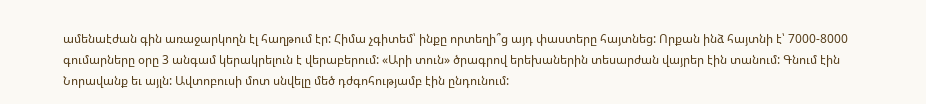ամենաէժան գին առաջարկողն էլ հաղթում էր: Հիմա չգիտեմ՝ ինքը որտեղի՞ց այդ փաստերը հայտնեց: Որքան ինձ հայտնի է՝ 7000-8000 գումարները օրը 3 անգամ կերակրելուն է վերաբերում: «Արի տուն» ծրագրով երեխաներին տեսարժան վայրեր էին տանում: Գնում էին Նորավանք եւ այլն: Ավտոբուսի մոտ սնվելը մեծ դժգոհությամբ էին ընդունում: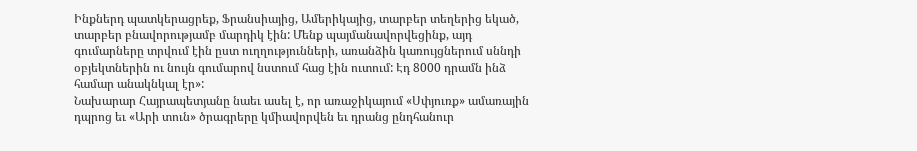Ինքներդ պատկերացրեք, Ֆրանսիայից, Ամերիկայից, տարբեր տեղերից եկած, տարբեր բնավորությամբ մարդիկ էին: Մենք պայմանավորվեցինք, այդ գումարները տրվում էին ըստ ուղղությունների, առանձին կառույցներում սննդի օբյեկտներին ու նույն գումարով նստում հաց էին ուտում: Էդ 8000 դրամն ինձ համար անակնկալ էր»:
Նախարար Հայրապետյանը նաեւ ասել է, որ առաջիկայում «Սփյուռք» ամառային դպրոց եւ «Արի տուն» ծրագրերը կմիավորվեն եւ դրանց ընդհանուր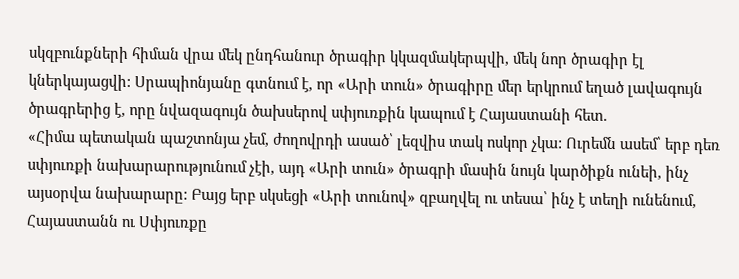սկզբունքների հիման վրա մեկ ընդհանուր ծրագիր կկազմակերպվի, մեկ նոր ծրագիր էլ կներկայացվի: Սրապիոնյանը գտնում է, որ «Արի տուն» ծրագիրը մեր երկրում եղած լավագույն ծրագրերից է, որը նվազագույն ծախսերով սփյուռքին կապում է Հայաստանի հետ.
«Հիմա պետական պաշտոնյա չեմ, ժողովրդի ասած՝ լեզվիս տակ ոսկոր չկա: Ուրեմն ասեմ՝ երբ դեռ սփյուռքի նախարարությունում չէի, այդ «Արի տուն» ծրագրի մասին նույն կարծիքն ունեի, ինչ այսօրվա նախարարը: Բայց երբ սկսեցի «Արի տունով» զբաղվել ու տեսա՝ ինչ է տեղի ունենում, Հայաստանն ու Սփյուռքը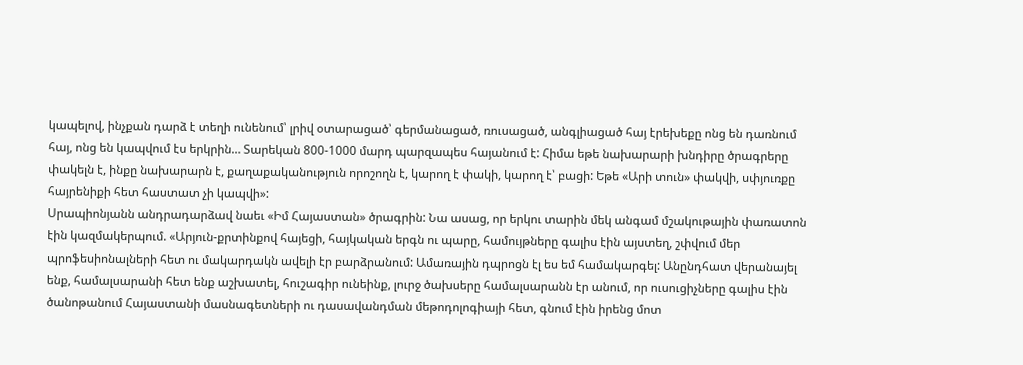կապելով, ինչքան դարձ է տեղի ունենում՝ լրիվ օտարացած՝ գերմանացած, ռուսացած, անգլիացած հայ էրեխեքը ոնց են դառնում հայ, ոնց են կապվում էս երկրին… Տարեկան 800-1000 մարդ պարզապես հայանում է: Հիմա եթե նախարարի խնդիրը ծրագրերը փակելն է, ինքը նախարարն է, քաղաքականություն որոշողն է, կարող է փակի, կարող է՝ բացի: Եթե «Արի տուն» փակվի, սփյուռքը հայրենիքի հետ հաստատ չի կապվի»:
Սրապիոնյանն անդրադարձավ նաեւ «Իմ Հայաստան» ծրագրին: Նա ասաց, որ երկու տարին մեկ անգամ մշակութային փառատոն էին կազմակերպում. «Արյուն-քրտինքով հայեցի, հայկական երգն ու պարը, համույթները գալիս էին այստեղ, շփվում մեր պրոֆեսիոնալների հետ ու մակարդակն ավելի էր բարձրանում: Ամառային դպրոցն էլ ես եմ համակարգել: Անընդհատ վերանայել ենք, համալսարանի հետ ենք աշխատել, հուշագիր ունեինք, լուրջ ծախսերը համալսարանն էր անում, որ ուսուցիչները գալիս էին ծանոթանում Հայաստանի մասնագետների ու դասավանդման մեթոդոլոգիայի հետ, գնում էին իրենց մոտ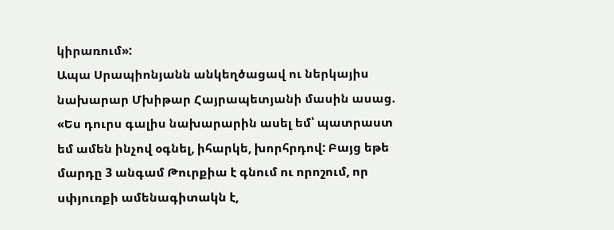կիրառում»:
Ապա Սրապիոնյանն անկեղծացավ ու ներկայիս նախարար Մխիթար Հայրապետյանի մասին ասաց. «Ես դուրս գալիս նախարարին ասել եմ՝ պատրաստ եմ ամեն ինչով օգնել, իհարկե, խորհրդով: Բայց եթե մարդը 3 անգամ Թուրքիա է գնում ու որոշում, որ սփյուռքի ամենագիտակն է,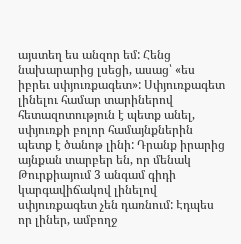այստեղ ես անզոր եմ: Հենց նախարարից լսեցի, ասաց՝ «ես իբրեւ սփյուռքագետ»: Սփյուռքագետ լինելու համար տարիներով հետազոտություն է պետք անել, սփյուռքի բոլոր համայնքներին պետք է ծանոթ լինի: Դրանք իրարից այնքան տարբեր են, որ մենակ Թուրքիայում 3 անգամ գիդի կարգավիճակով լինելով սփյուռքագետ չեն դառնում: Էդպես որ լիներ, ամբողջ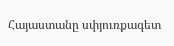Հայաստանը սփյուռքագետ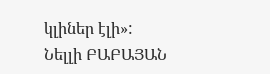կլիներ էլի»:
Նելլի ԲԱԲԱՅԱՆ